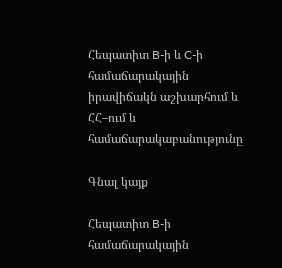Հեպատիտ B-ի և C-ի համաճարակային իրավիճակն աշխարհում և ՀՀ–ում և համաճարակաբանությունը

Գնալ կայք

Հեպատիտ B-ի համաճարակային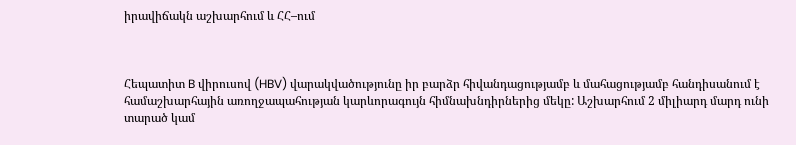իրավիճակն աշխարհում և ՀՀ–ում



Հեպատիտ B վիրուսով (HBV) վարակվածությունը իր բարձր հիվանդացությամբ և մահացությամբ հանդիսանում է համաշխարհային առողջապահության կարևորագույն հիմնախնդիրներից մեկը: Աշխարհում 2 միլիարդ մարդ ունի տարած կամ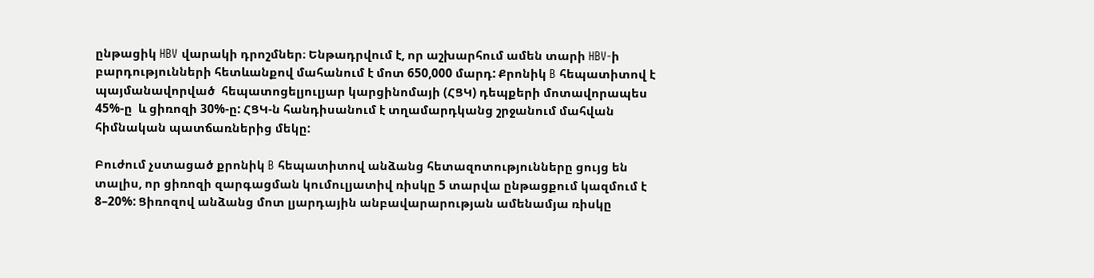ընթացիկ HBV վարակի դրոշմներ։ Ենթադրվում է, որ աշխարհում ամեն տարի HBV-ի բարդությունների հետևանքով մահանում է մոտ 650,000 մարդ: Քրոնիկ B հեպատիտով է  պայմանավորված  հեպատոցելյուլյար կարցինոմայի (ՀՑԿ) դեպքերի մոտավորապես  45%-ը  և ցիռոզի 30%-ը: ՀՑԿ-ն հանդիսանում է տղամարդկանց շրջանում մահվան հիմնական պատճառներից մեկը:

Բուժում չստացած քրոնիկ B հեպատիտով անձանց հետազոտությունները ցույց են տալիս, որ ցիռոզի զարգացման կումուլյատիվ ռիսկը 5 տարվա ընթացքում կազմում է 8–20%: Ցիռոզով անձանց մոտ լյարդային անբավարարության ամենամյա ռիսկը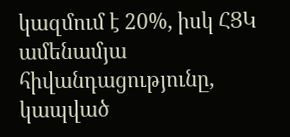կազմում է 20%, իսկ ՀՑԿ ամենամյա հիվանդացությունը, կապված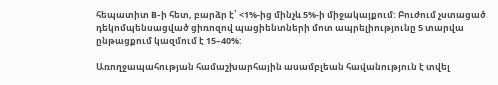հեպատիտ B-ի հետ, բարձր է՝ <1%-ից մինչև 5%-ի միջակայքում: Բուժում չստացած դեկոմպենսացված ցիռոզով պացիենտների մոտ ապրելիությունը 5 տարվա ընթացքում կազմում է 15–40%:

Առողջապահության համաշխարհային ասամբլեան հավանություն է տվել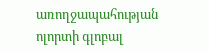առողջապահության ոլորտի գլոբալ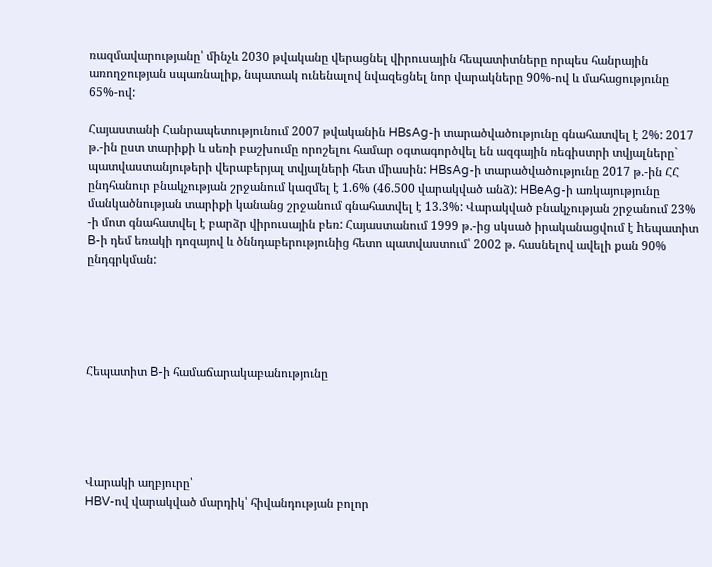ռազմավարությանը՝ մինչև 2030 թվականը վերացնել վիրուսային հեպատիտները որպես հանրային առողջության սպառնալիք, նպատակ ունենալով նվազեցնել նոր վարակները 90%-ով և մահացությունը 65%-ով:

Հայաստանի Հանրապետությունում 2007 թվականին HBsAg-ի տարածվածությունը գնահատվել է 2%: 2017 թ.-ին ըստ տարիքի և սեռի բաշխումը որոշելու համար օգտագործվել են ազգային ռեգիստրի տվյալները` պատվաստանյութերի վերաբերյալ տվյալների հետ միասին: HBsAg-ի տարածվածությունը 2017 թ.-ին ՀՀ ընդհանուր բնակչության շրջանում կազմել է 1.6% (46.500 վարակված անձ): HBeAg-ի առկայությունը մանկածնության տարիքի կանանց շրջանում գնահատվել է 13.3%: Վարակված բնակչության շրջանում 23% -ի մոտ գնահատվել է բարձր վիրուսային բեռ: Հայաստանում 1999 թ.-ից սկսած իրականացվում է hեպատիտ B-ի դեմ եռակի դոզայով և ծննդաբերությունից հետո պատվաստում՝ 2002 թ. հասնելով ավելի քան 90% ընդգրկման:





Հեպատիտ B-ի համաճարակաբանությունը





Վարակի աղբյուրը՝
HBV-ով վարակված մարդիկ՝ հիվանդության բոլոր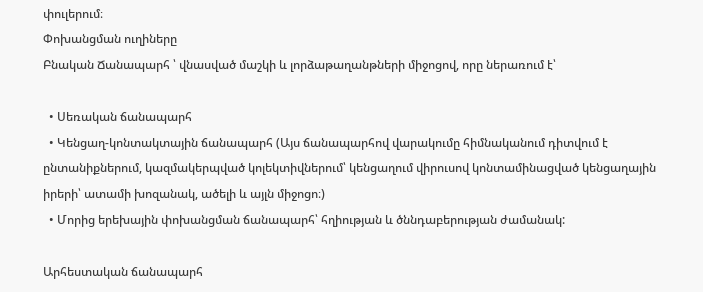փուլերում։
Փոխանցման ուղիները
Բնական Ճանապարհ ՝ վնասված մաշկի և լորձաթաղանթների միջոցով, որը ներառում է՝

  • Սեռական ճանապարհ
  • Կենցաղ-կոնտակտային ճանապարհ (Այս ճանապարհով վարակումը հիմնականում դիտվում է ընտանիքներում, կազմակերպված կոլեկտիվներում՝ կենցաղում վիրուսով կոնտամինացված կենցաղային իրերի՝ ատամի խոզանակ, ածելի և այլն միջոցո։)
  • Մորից երեխային փոխանցման ճանապարհ՝ հղիության և ծննդաբերության ժամանակ:

Արհեստական ճանապարհ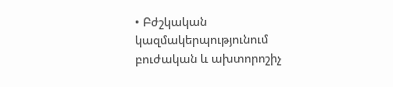• Բժշկական կազմակերպությունում բուժական և ախտորոշիչ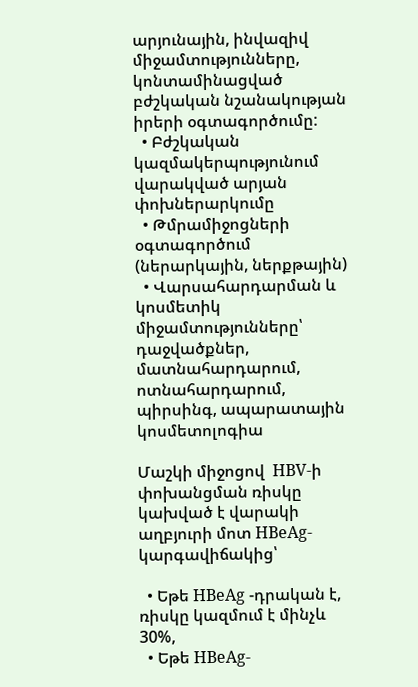արյունային, ինվազիվ միջամտությունները, կոնտամինացված բժշկական նշանակության իրերի օգտագործումը:
  • Բժշկական կազմակերպությունում վարակված արյան փոխներարկումը
  • Թմրամիջոցների օգտագործում (ներարկային, ներքթային)
  • Վարսահարդարման և կոսմետիկ միջամտությունները՝ դաջվածքներ, մատնահարդարում, ոտնահարդարում, պիրսինգ, ապարատային կոսմետոլոգիա

Մաշկի միջոցով  HBV-ի փոխանցման ռիսկը կախված է վարակի աղբյուրի մոտ HBeAg- կարգավիճակից՝

  • Եթե HBeAg -դրական է, ռիսկը կազմում է մինչև 30%,
  • Եթե HBeAg-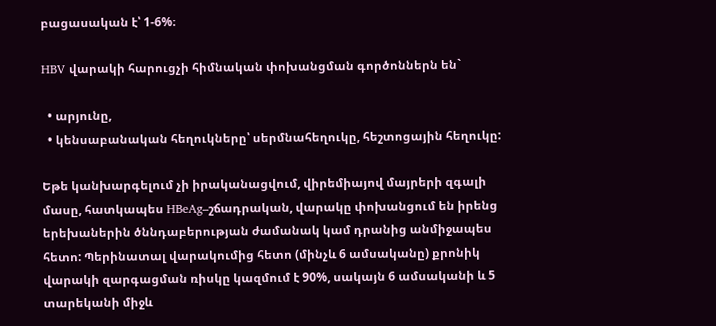բացասական է՝ 1-6%։

HBV վարակի հարուցչի հիմնական փոխանցման գործոններն են`

  • արյունը,
  • կենսաբանական հեղուկները՝ սերմնահեղուկը, հեշտոցային հեղուկը:

Եթե կանխարգելում չի իրականացվում, վիրեմիայով մայրերի զգալի մասը, հատկապես HBeAg–շճադրական, վարակը փոխանցում են իրենց երեխաներին ծննդաբերության ժամանակ կամ դրանից անմիջապես հետո: Պերինատալ վարակումից հետո (մինչև 6 ամսականը) քրոնիկ վարակի զարգացման ռիսկը կազմում է 90%, սակայն 6 ամսականի և 5 տարեկանի միջև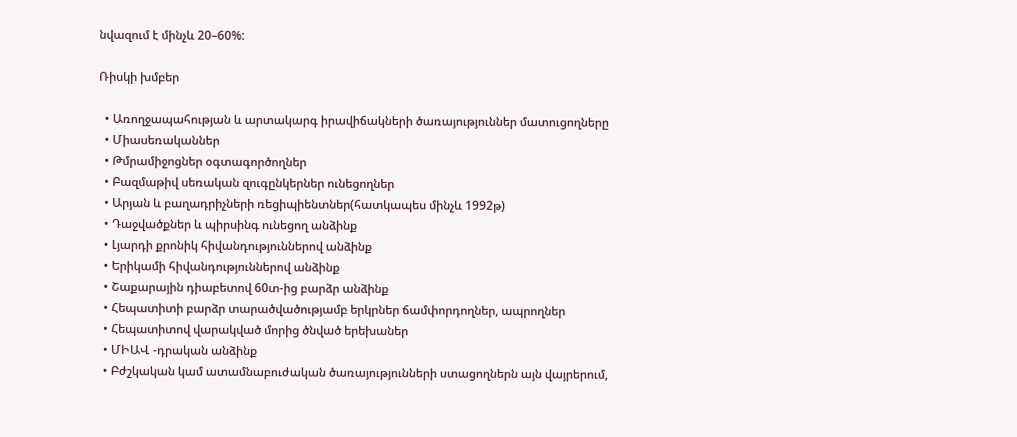նվազում է մինչև 20–60%:

Ռիսկի խմբեր

  • Առողջապահության և արտակարգ իրավիճակների ծառայություններ մատուցողները
  • Միասեռականներ
  • Թմրամիջոցներ օգտագործողներ
  • Բազմաթիվ սեռական զուգընկերներ ունեցողներ
  • Արյան և բաղադրիչների ռեցիպիենտներ(հատկապես մինչև 1992թ)
  • Դաջվածքներ և պիրսինգ ունեցող անձինք
  • Լյարդի քրոնիկ հիվանդություններով անձինք
  • Երիկամի հիվանդություններով անձինք
  • Շաքարային դիաբետով 60տ-ից բարձր անձինք
  • Հեպատիտի բարձր տարածվածությամբ երկրներ ճամփորդողներ, ապրողներ
  • Հեպատիտով վարակված մորից ծնված երեխաներ
  • ՄԻԱՎ -դրական անձինք
  • Բժշկական կամ ատամնաբուժական ծառայությունների ստացողներն այն վայրերում,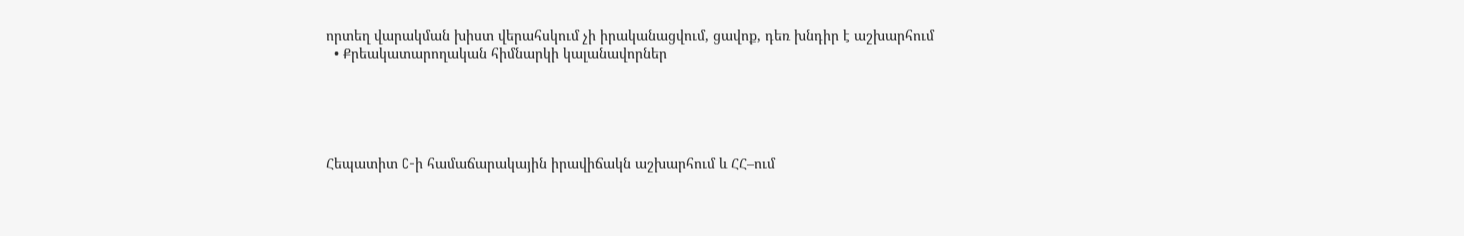որտեղ վարակման խիստ վերահսկում չի իրականացվում, ցավոք, դեռ խնդիր է աշխարհում
  • Քրեակատարողական հիմնարկի կալանավորներ





Հեպատիտ C-ի համաճարակային իրավիճակն աշխարհում և ՀՀ–ում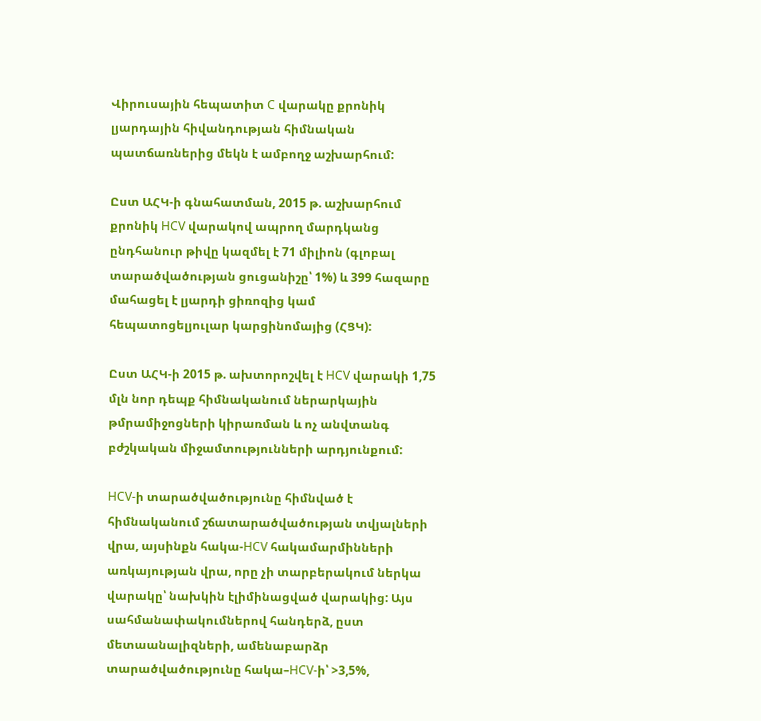Վիրուսային հեպատիտ C վարակը քրոնիկ լյարդային հիվանդության հիմնական պատճառներից մեկն է ամբողջ աշխարհում:

Ըստ ԱՀԿ-ի գնահատման, 2015 թ. աշխարհում քրոնիկ HCV վարակով ապրող մարդկանց ընդհանուր թիվը կազմել է 71 միլիոն (գլոբալ տարածվածության ցուցանիշը՝ 1%) և 399 հազարը մահացել է լյարդի ցիռոզից կամ հեպատոցելյուլար կարցինոմայից (ՀՑԿ):

Ըստ ԱՀԿ-ի 2015 թ. ախտորոշվել է HCV վարակի 1,75 մլն նոր դեպք հիմնականում ներարկային թմրամիջոցների կիրառման և ոչ անվտանգ բժշկական միջամտությունների արդյունքում:

HCV-ի տարածվածությունը հիմնված է հիմնականում շճատարածվածության տվյալների վրա, այսինքն հակա-HCV հակամարմինների առկայության վրա, որը չի տարբերակում ներկա վարակը՝ նախկին էլիմինացված վարակից: Այս սահմանափակումներով հանդերձ, ըստ մետաանալիզների, ամենաբարձր տարածվածությունը հակա–HCV-ի՝ >3,5%,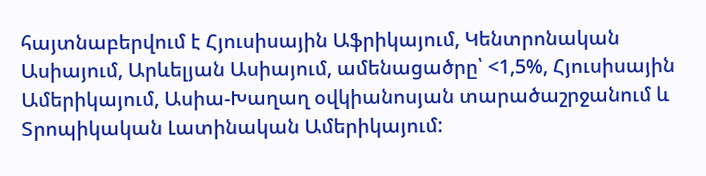հայտնաբերվում է Հյուսիսային Աֆրիկայում, Կենտրոնական Ասիայում, Արևելյան Ասիայում, ամենացածրը՝ <1,5%, Հյուսիսային Ամերիկայում, Ասիա-Խաղաղ օվկիանոսյան տարածաշրջանում և Տրոպիկական Լատինական Ամերիկայում: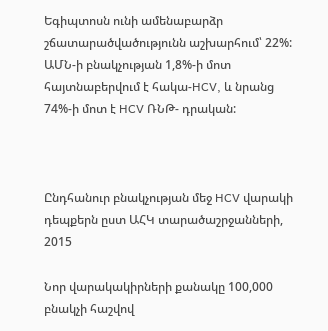Եգիպտոսն ունի ամենաբարձր շճատարածվածությունն աշխարհում՝ 22%: ԱՄՆ-ի բնակչության 1,8%-ի մոտ հայտնաբերվում է հակա-HCV, և նրանց 74%-ի մոտ է HCV ՌՆԹ- դրական:



Ընդհանուր բնակչության մեջ HCV վարակի դեպքերն ըստ ԱՀԿ տարածաշրջանների, 2015

Նոր վարակակիրների քանակը 100,000 բնակչի հաշվով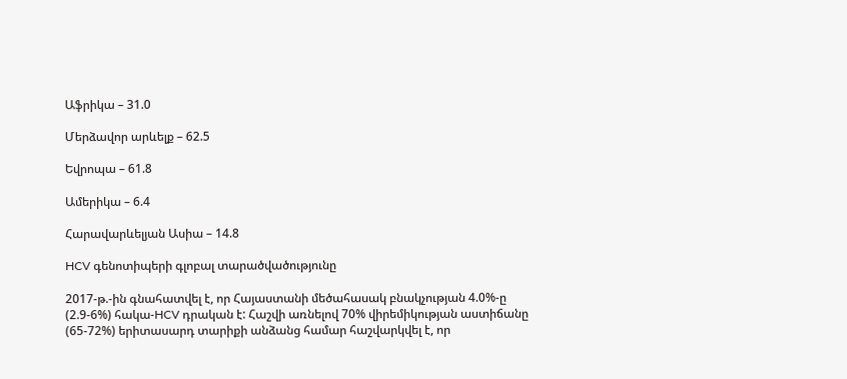Աֆրիկա – 31.0

Մերձավոր արևելք – 62.5

Եվրոպա – 61.8

Ամերիկա – 6.4

Հարավարևելյան Ասիա – 14.8

HCV գենոտիպերի գլոբալ տարածվածությունը

2017-թ.-ին գնահատվել է, որ Հայաստանի մեծահասակ բնակչության 4.0%-ը (2.9-6%) հակա-HCV դրական է: Հաշվի առնելով 70% վիրեմիկության աստիճանը (65-72%) երիտասարդ տարիքի անձանց համար հաշվարկվել է, որ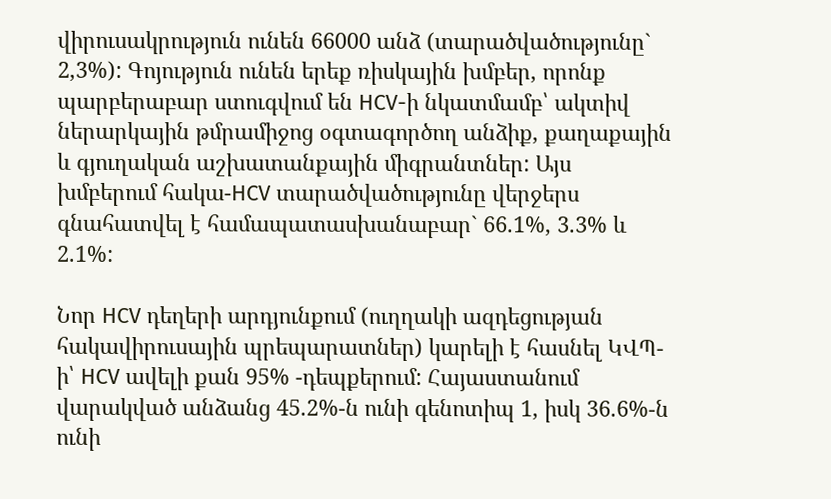վիրուսակրություն ունեն 66000 անձ (տարածվածությունը` 2,3%): Գոյություն ունեն երեք ռիսկային խմբեր, որոնք պարբերաբար ստուգվում են HCV-ի նկատմամբ՝ ակտիվ ներարկային թմրամիջոց օգտագործող անձիք, քաղաքային և գյուղական աշխատանքային միգրանտներ: Այս խմբերում հակա-HCV տարածվածությունը վերջերս գնահատվել է համապատասխանաբար` 66.1%, 3.3% և 2.1%:

Նոր HCV դեղերի արդյունքում (ուղղակի ազդեցության հակավիրուսային պրեպարատներ) կարելի է հասնել ԿՎՊ-ի՝ HCV ավելի քան 95% -դեպքերում: Հայաստանում վարակված անձանց 45.2%-ն ունի գենոտիպ 1, իսկ 36.6%-ն ունի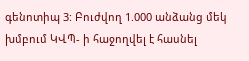գենոտիպ 3: Բուժվող 1.000 անձանց մեկ խմբում ԿՎՊ- ի հաջողվել է հասնել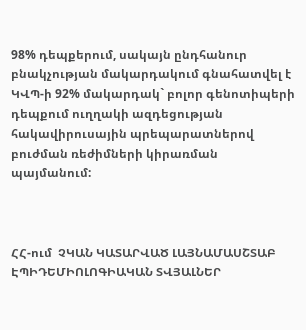98% դեպքերում, սակայն ընդհանուր բնակչության մակարդակում գնահատվել է ԿՎՊ-ի 92% մակարդակ` բոլոր գենոտիպերի դեպքում ուղղակի ազդեցության հակավիրուսային պրեպարատներով բուժման ռեժիմների կիրառման պայմանում:



ՀՀ-ում  ՉԿԱՆ ԿԱՏԱՐՎԱԾ ԼԱՅՆԱՄԱՍՇՏԱԲ ԷՊԻԴԵՄԻՈԼՈԳԻԱԿԱՆ ՏՎՅԱԼՆԵՐ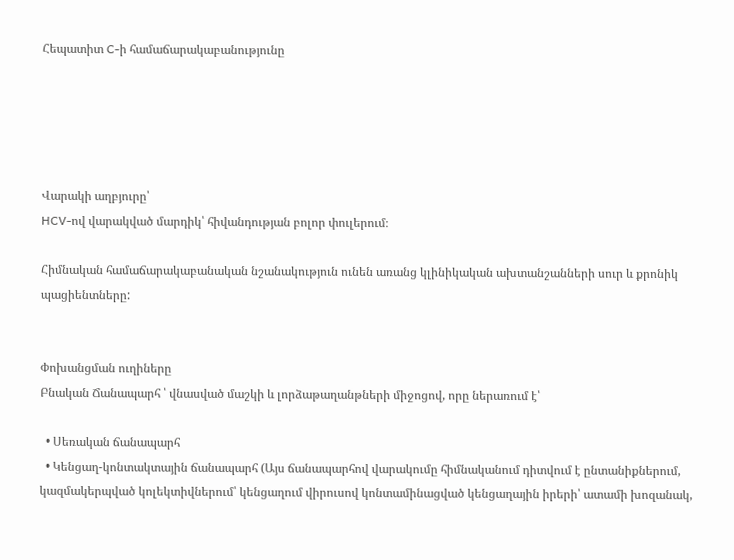Հեպատիտ C-ի համաճարակաբանությունը





Վարակի աղբյուրը՝
HCV-ով վարակված մարդիկ՝ հիվանդության բոլոր փուլերում։

Հիմնական համաճարակաբանական նշանակություն ունեն առանց կլինիկական ախտանշանների սուր և քրոնիկ պացիենտները:


Փոխանցման ուղիները
Բնական Ճանապարհ ՝ վնասված մաշկի և լորձաթաղանթների միջոցով, որը ներառում է՝

  • Սեռական ճանապարհ
  • Կենցաղ-կոնտակտային ճանապարհ (Այս ճանապարհով վարակումը հիմնականում դիտվում է ընտանիքներում, կազմակերպված կոլեկտիվներում՝ կենցաղում վիրուսով կոնտամինացված կենցաղային իրերի՝ ատամի խոզանակ,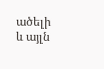ածելի և այլն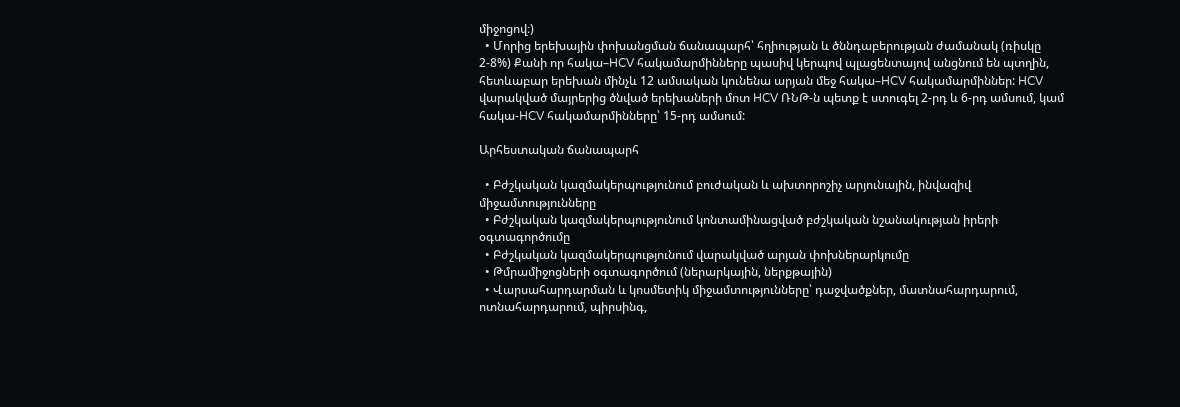միջոցով։)
  • Մորից երեխային փոխանցման ճանապարհ՝ հղիության և ծննդաբերության ժամանակ (ռիսկը 2-8%) Քանի որ հակա–HCV հակամարմինները պասիվ կերպով պլացենտայով անցնում են պտղին, հետևաբար երեխան մինչև 12 ամսական կունենա արյան մեջ հակա–HCV հակամարմիններ: HCV վարակված մայրերից ծնված երեխաների մոտ HCV ՌՆԹ-ն պետք է ստուգել 2-րդ և 6-րդ ամսում, կամ հակա-HCV հակամարմինները՝ 15-րդ ամսում:

Արհեստական ճանապարհ

  • Բժշկական կազմակերպությունում բուժական և ախտորոշիչ արյունային, ինվազիվ միջամտությունները
  • Բժշկական կազմակերպությունում կոնտամինացված բժշկական նշանակության իրերի օգտագործումը
  • Բժշկական կազմակերպությունում վարակված արյան փոխներարկումը
  • Թմրամիջոցների օգտագործում (ներարկային, ներքթային)
  • Վարսահարդարման և կոսմետիկ միջամտությունները՝ դաջվածքներ, մատնահարդարում, ոտնահարդարում, պիրսինգ,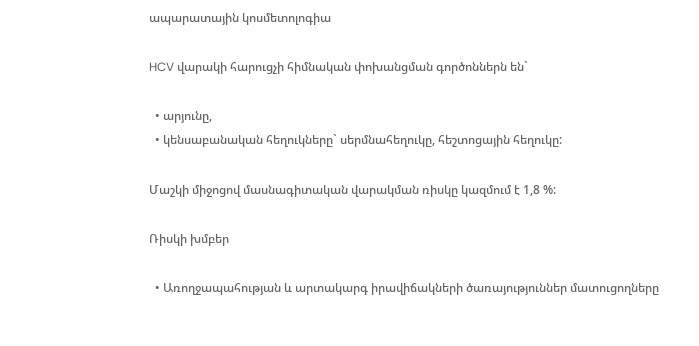ապարատային կոսմետոլոգիա

HCV վարակի հարուցչի հիմնական փոխանցման գործոններն են`

  • արյունը,
  • կենսաբանական հեղուկները` սերմնահեղուկը, հեշտոցային հեղուկը:

Մաշկի միջոցով մասնագիտական վարակման ռիսկը կազմում է 1,8 %:

Ռիսկի խմբեր

  • Առողջապահության և արտակարգ իրավիճակների ծառայություններ մատուցողները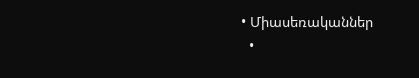• Միասեռականներ
  •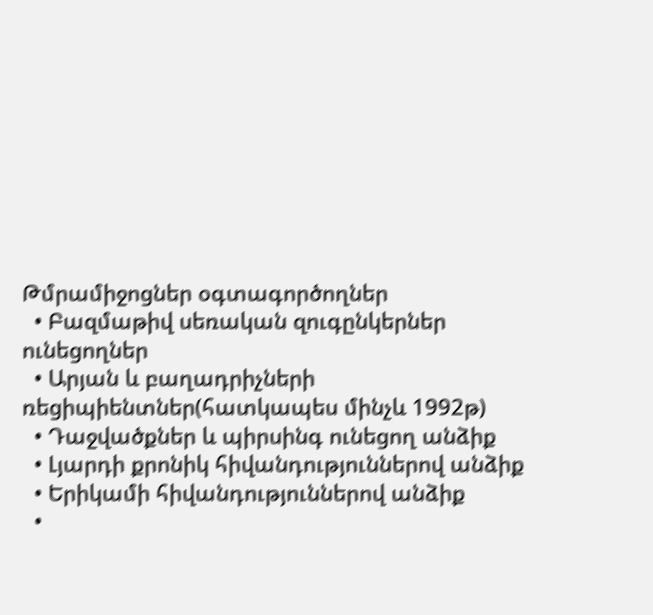Թմրամիջոցներ օգտագործողներ
  • Բազմաթիվ սեռական զուգընկերներ ունեցողներ
  • Արյան և բաղադրիչների ռեցիպիենտներ(հատկապես մինչև 1992թ)
  • Դաջվածքներ և պիրսինգ ունեցող անձիք
  • Լյարդի քրոնիկ հիվանդություններով անձիք
  • Երիկամի հիվանդություններով անձիք
  •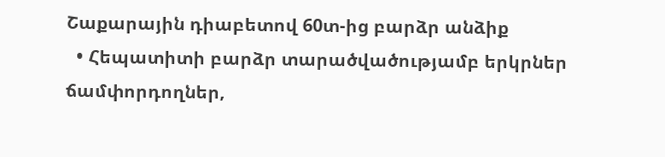Շաքարային դիաբետով 60տ-ից բարձր անձիք
  • Հեպատիտի բարձր տարածվածությամբ երկրներ ճամփորդողներ,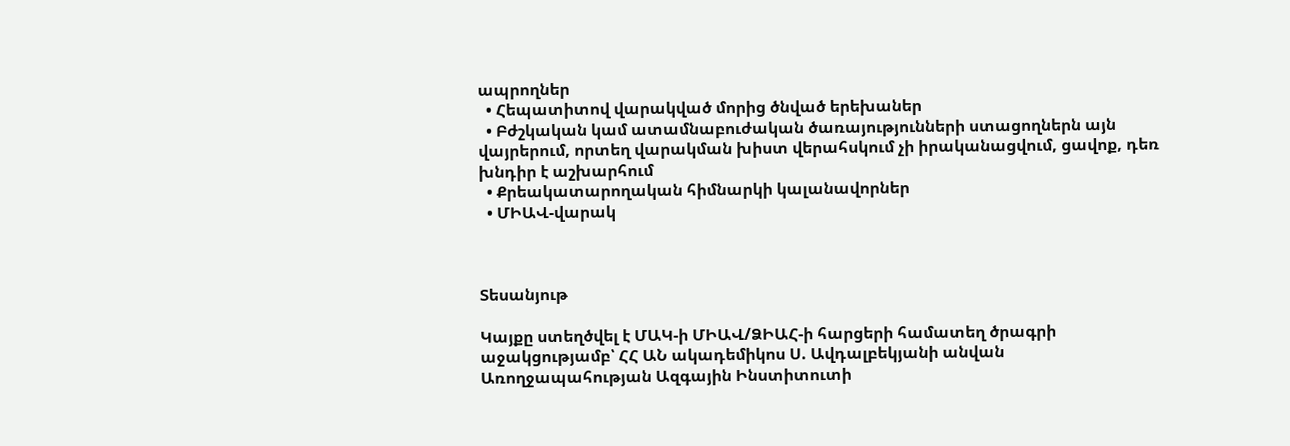ապրողներ
  • Հեպատիտով վարակված մորից ծնված երեխաներ
  • Բժշկական կամ ատամնաբուժական ծառայությունների ստացողներն այն վայրերում, որտեղ վարակման խիստ վերահսկում չի իրականացվում, ցավոք, դեռ խնդիր է աշխարհում
  • Քրեակատարողական հիմնարկի կալանավորներ
  • ՄԻԱՎ-վարակ



Տեսանյութ

Կայքը ստեղծվել է ՄԱԿ-ի ՄԻԱՎ/ՁԻԱՀ-ի հարցերի համատեղ ծրագրի աջակցությամբ՝ ՀՀ ԱՆ ակադեմիկոս Ս. Ավդալբեկյանի անվան Առողջապահության Ազգային Ինստիտուտի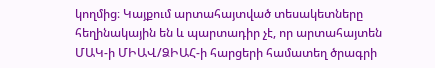կողմից։ Կայքում արտահայտված տեսակետները հեղինակային են և պարտադիր չէ, որ արտահայտեն ՄԱԿ-ի ՄԻԱՎ/ՁԻԱՀ-ի հարցերի համատեղ ծրագրի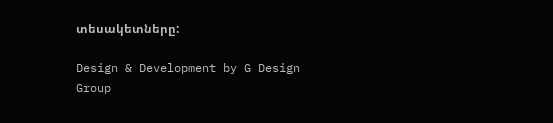տեսակետները:

Design & Development by G Design Group